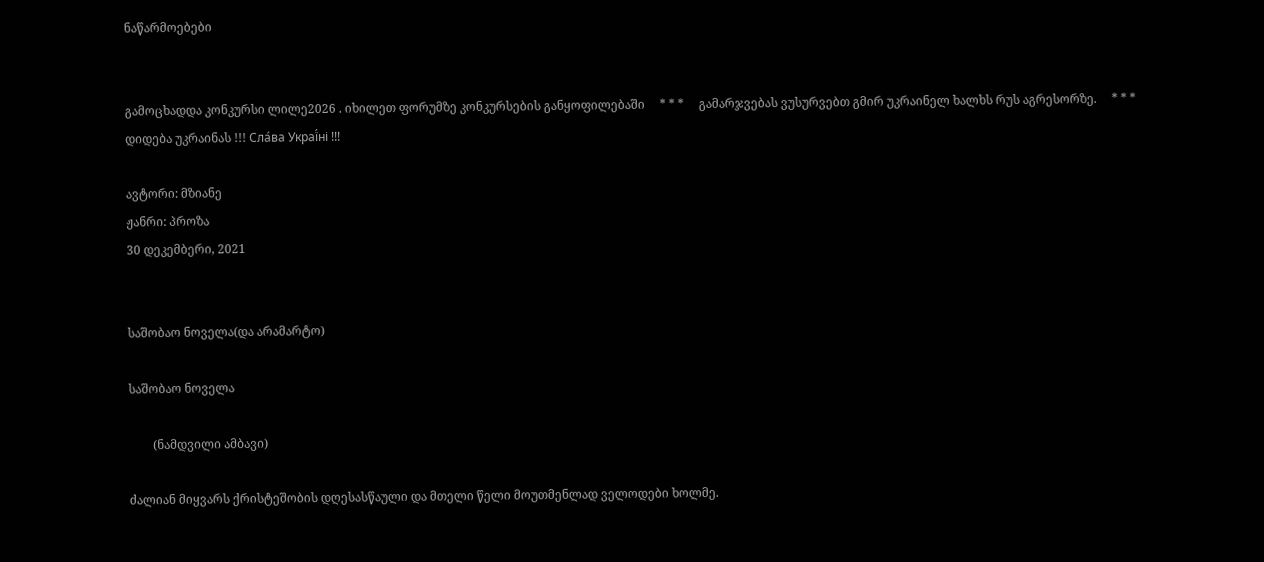ნაწარმოებები


გამოცხადდა კონკურსი ლილე2026 . იხილეთ ფორუმზე კონკურსების განყოფილებაში     * * *     გამარჯვებას ვუსურვებთ გმირ უკრაინელ ხალხს რუს აგრესორზე.     * * *     დიდება უკრაინას !!! Сла́ва Украї́ні !!!

ავტორი: მზიანე
ჟანრი: პროზა
30 დეკემბერი, 2021


საშობაო ნოველა(და არამარტო)

საშობაო ნოველა

        (ნამდვილი ამბავი)

ძალიან მიყვარს ქრისტეშობის დღესასწაული და მთელი წელი მოუთმენლად ველოდები ხოლმე.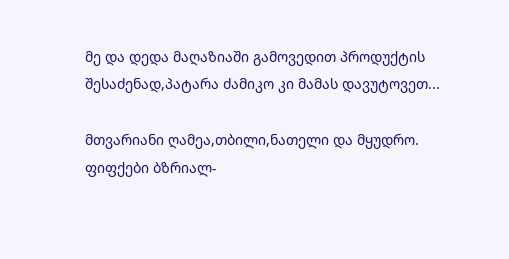მე და დედა მაღაზიაში გამოვედით პროდუქტის შესაძენად,პატარა ძამიკო კი მამას დავუტოვეთ...

მთვარიანი ღამეა,თბილი,ნათელი და მყუდრო. ფიფქები ბზრიალ-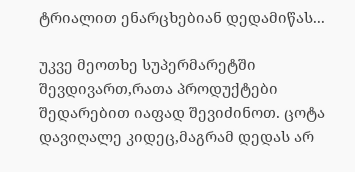ტრიალით ენარცხებიან დედამიწას...

უკვე მეოთხე სუპერმარეტში შევდივართ,რათა პროდუქტები შედარებით იაფად შევიძინოთ. ცოტა დავიღალე კიდეც,მაგრამ დედას არ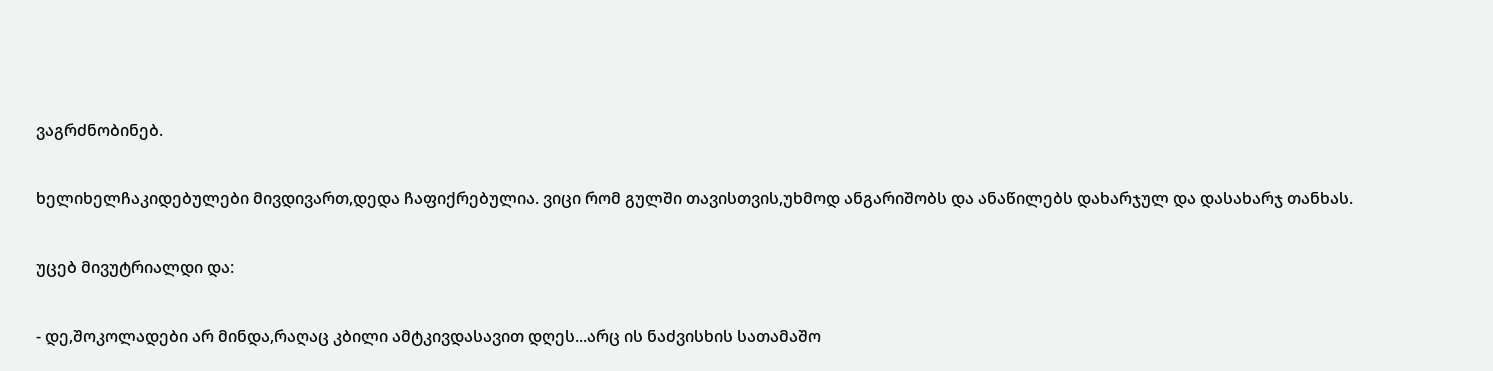ვაგრძნობინებ.

ხელიხელჩაკიდებულები მივდივართ,დედა ჩაფიქრებულია. ვიცი რომ გულში თავისთვის,უხმოდ ანგარიშობს და ანაწილებს დახარჯულ და დასახარჯ თანხას.

უცებ მივუტრიალდი და:

- დე,შოკოლადები არ მინდა,რაღაც კბილი ამტკივდასავით დღეს...არც ის ნაძვისხის სათამაშო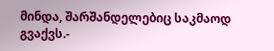მინდა, შარშანდელებიც საკმაოდ გვაქვს.-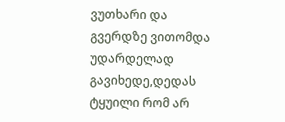ვუთხარი და გვერდზე ვითომდა უდარდელად გავიხედე,დედას ტყუილი რომ არ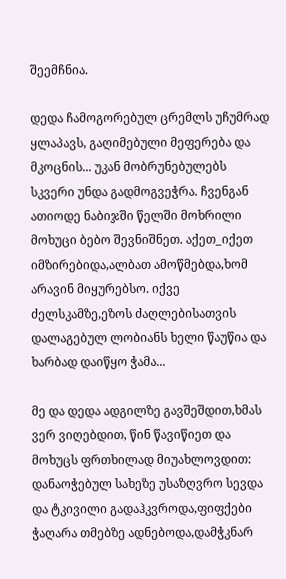შეემჩნია.

დედა ჩამოგორებულ ცრემლს უჩუმრად ყლაპავს, გაღიმებული მეფერება და მკოცნის... უკან მობრუნებულებს სკვერი უნდა გადმოგვეჭრა. ჩვენგან ათიოდე ნაბიჯში წელში მოხრილი მოხუცი ბებო შევნიშნეთ. აქეთ_იქეთ იმზირებიდა,ალბათ ამოწმებდა,ხომ არავინ მიყურებსო. იქვე ძელსკამზე,ეზოს ძაღლებისათვის დალაგებულ ლობიანს ხელი წაუწია და ხარბად დაიწყო ჭამა...

მე და დედა ადგილზე გავშეშდით,ხმას ვერ ვიღებდით, წინ წავიწიეთ და მოხუცს ფრთხილად მიუახლოვდით: დანაოჭებულ სახეზე უსაზღვრო სევდა და ტკივილი გადაჰკვროდა,ფიფქები ჭაღარა თმებზე ადნებოდა,დამჭკნარ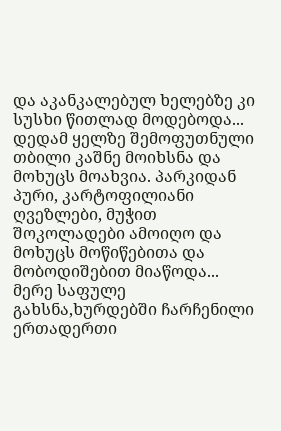და აკანკალებულ ხელებზე კი სუსხი წითლად მოდებოდა... დედამ ყელზე შემოფუთნული თბილი კაშნე მოიხსნა და მოხუცს მოახვია. პარკიდან პური, კარტოფილიანი ღვეზლები, მუჭით შოკოლადები ამოიღო და მოხუცს მოწიწებითა და მობოდიშებით მიაწოდა... მერე საფულე გახსნა,ხურდებში ჩარჩენილი ერთადერთი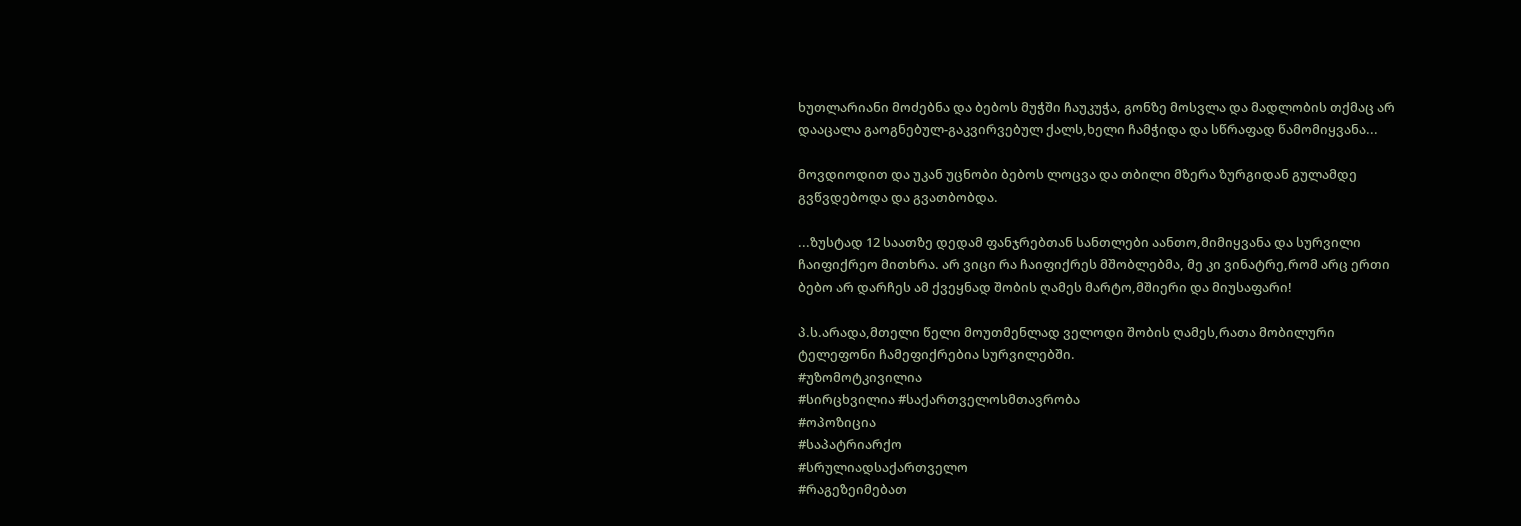ხუთლარიანი მოძებნა და ბებოს მუჭში ჩაუკუჭა, გონზე მოსვლა და მადლობის თქმაც არ დააცალა გაოგნებულ-გაკვირვებულ ქალს,ხელი ჩამჭიდა და სწრაფად წამომიყვანა...

მოვდიოდით და უკან უცნობი ბებოს ლოცვა და თბილი მზერა ზურგიდან გულამდე გვწვდებოდა და გვათბობდა.

...ზუსტად 12 საათზე დედამ ფანჯრებთან სანთლები აანთო,მიმიყვანა და სურვილი ჩაიფიქრეო მითხრა. არ ვიცი რა ჩაიფიქრეს მშობლებმა, მე კი ვინატრე,რომ არც ერთი ბებო არ დარჩეს ამ ქვეყნად შობის ღამეს მარტო,მშიერი და მიუსაფარი!

პ.ს.არადა,მთელი წელი მოუთმენლად ველოდი შობის ღამეს,რათა მობილური ტელეფონი ჩამეფიქრებია სურვილებში.
#უზომოტკივილია
#სირცხვილია #საქართველოსმთავრობა
#ოპოზიცია
#საპატრიარქო
#სრულიადსაქართველო
#რაგეზეიმებათ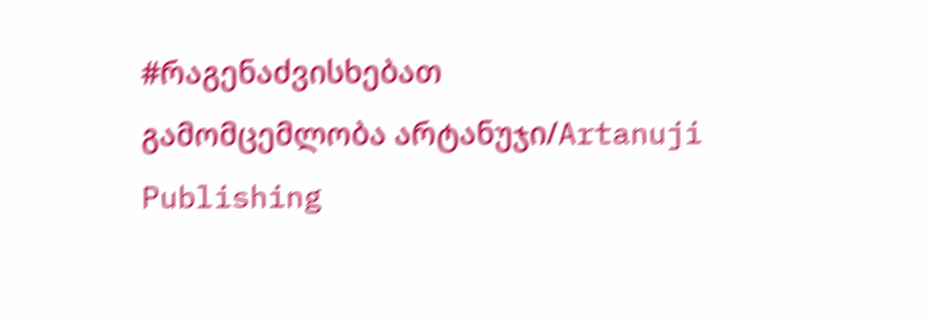#რაგენაძვისხებათ
გამომცემლობა არტანუჯი/Artanuji Publishing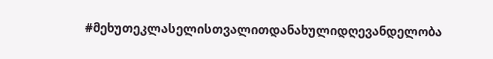#მეხუთეკლასელისთვალითდანახულიდღევანდელობა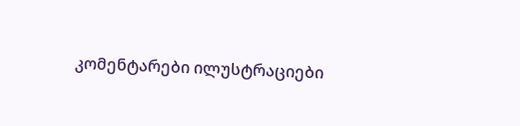კომენტარები ილუსტრაციები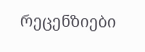რეცენზიები